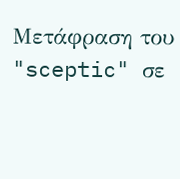Μετάφραση του "sceptic" σε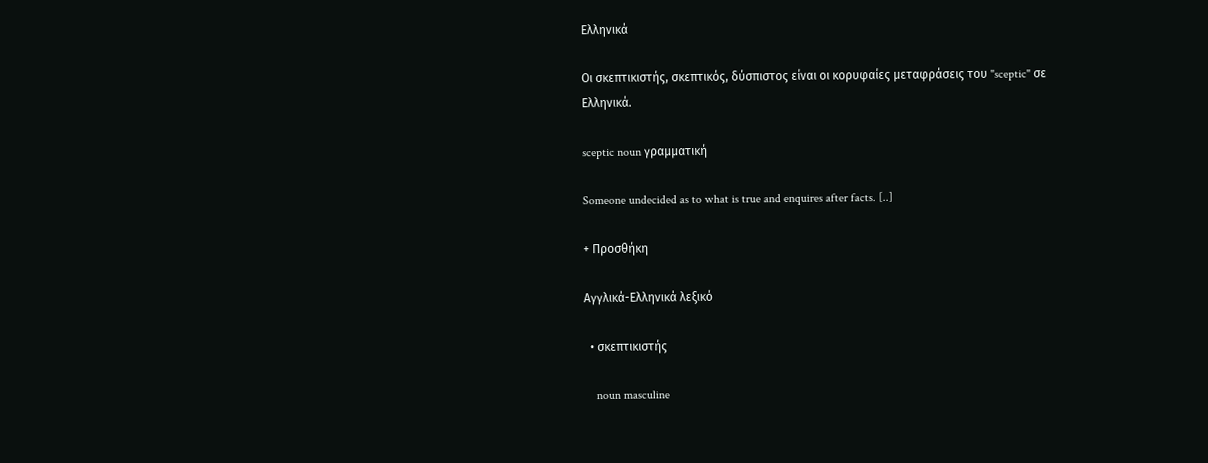Ελληνικά

Οι σκεπτικιστής, σκεπτικός, δύσπιστος είναι οι κορυφαίες μεταφράσεις του "sceptic" σε Ελληνικά.

sceptic noun γραμματική

Someone undecided as to what is true and enquires after facts. [..]

+ Προσθήκη

Αγγλικά-Ελληνικά λεξικό

  • σκεπτικιστής

    noun masculine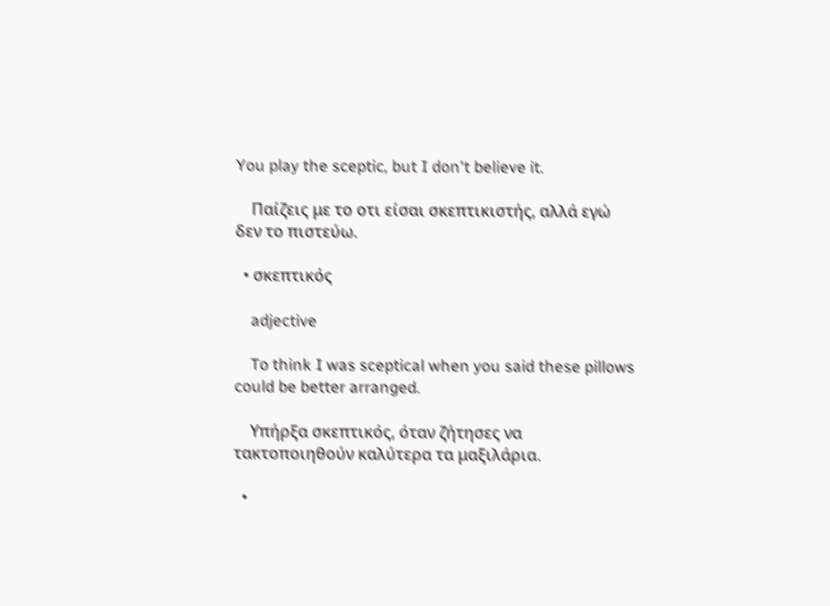You play the sceptic, but I don't believe it.

    Παίζεις με το οτι είσαι σκεπτικιστής, αλλά εγώ δεν το πιστεύω.

  • σκεπτικός

    adjective

    To think I was sceptical when you said these pillows could be better arranged.

    Υπήρξα σκεπτικός, όταν ζήτησες να τακτοποιηθούν καλύτερα τα μαξιλάρια.

  •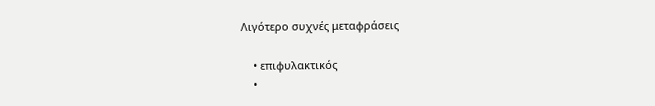Λιγότερο συχνές μεταφράσεις

    • επιφυλακτικός
    •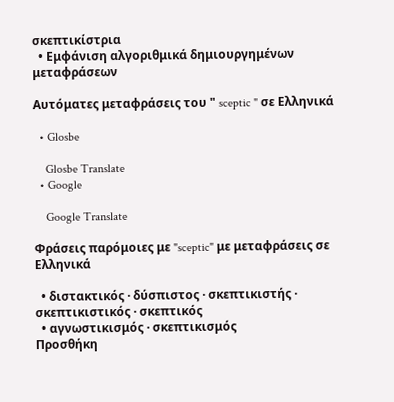σκεπτικίστρια
  • Εμφάνιση αλγοριθμικά δημιουργημένων μεταφράσεων

Αυτόματες μεταφράσεις του " sceptic " σε Ελληνικά

  • Glosbe

    Glosbe Translate
  • Google

    Google Translate

Φράσεις παρόμοιες με "sceptic" με μεταφράσεις σε Ελληνικά

  • διστακτικός · δύσπιστος · σκεπτικιστής · σκεπτικιστικός · σκεπτικός
  • αγνωστικισμός · σκεπτικισμός
Προσθήκη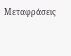Μεταφράσεις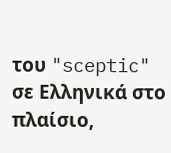του "sceptic" σε Ελληνικά στο πλαίσιο,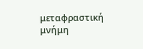μεταφραστική μνήμη